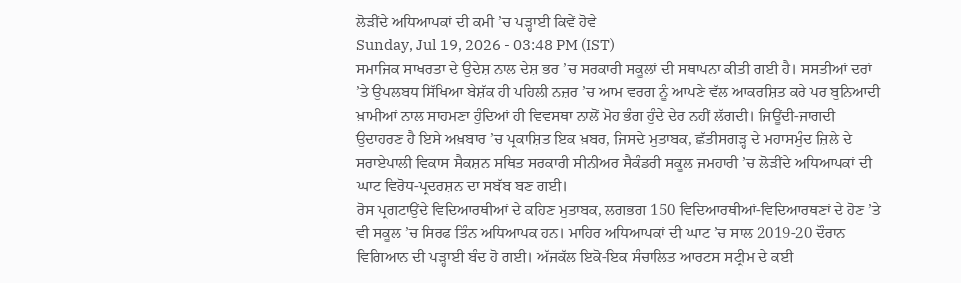ਲੋੜੀਂਦੇ ਅਧਿਆਪਕਾਂ ਦੀ ਕਮੀ ’ਚ ਪੜ੍ਹਾਈ ਕਿਵੇਂ ਹੋਵੇ
Sunday, Jul 19, 2026 - 03:48 PM (IST)
ਸਮਾਜਿਕ ਸਾਖਰਤਾ ਦੇ ਉਦੇਸ਼ ਨਾਲ ਦੇਸ਼ ਭਰ ’ਚ ਸਰਕਾਰੀ ਸਕੂਲਾਂ ਦੀ ਸਥਾਪਨਾ ਕੀਤੀ ਗਈ ਹੈ। ਸਸਤੀਆਂ ਦਰਾਂ ’ਤੇ ਉਪਲਬਧ ਸਿੱਖਿਆ ਬੇਸ਼ੱਕ ਹੀ ਪਹਿਲੀ ਨਜ਼ਰ ’ਚ ਆਮ ਵਰਗ ਨੂੰ ਆਪਣੇ ਵੱਲ ਆਕਰਸ਼ਿਤ ਕਰੇ ਪਰ ਬੁਨਿਆਦੀ ਖ਼ਾਮੀਆਂ ਨਾਲ ਸਾਹਮਣਾ ਹੁੰਦਿਆਂ ਹੀ ਵਿਵਸਥਾ ਨਾਲੋਂ ਮੋਹ ਭੰਗ ਹੁੰਦੇ ਦੇਰ ਨਹੀਂ ਲੱਗਦੀ। ਜਿਊਂਦੀ-ਜਾਗਦੀ ਉਦਾਹਰਣ ਹੈ ਇਸੇ ਅਖ਼ਬਾਰ ’ਚ ਪ੍ਰਕਾਸ਼ਿਤ ਇਕ ਖ਼ਬਰ, ਜਿਸਦੇ ਮੁਤਾਬਕ, ਛੱਤੀਸਗੜ੍ਹ ਦੇ ਮਹਾਸਮੁੰਦ ਜ਼ਿਲੇ ਦੇ ਸਰਾਏਪਾਲੀ ਵਿਕਾਸ ਸੈਕਸ਼ਨ ਸਥਿਤ ਸਰਕਾਰੀ ਸੀਨੀਅਰ ਸੈਕੰਡਰੀ ਸਕੂਲ ਜਮਹਾਰੀ ’ਚ ਲੋੜੀਂਦੇ ਅਧਿਆਪਕਾਂ ਦੀ ਘਾਟ ਵਿਰੋਧ-ਪ੍ਰਦਰਸ਼ਨ ਦਾ ਸਬੱਬ ਬਣ ਗਈ।
ਰੋਸ ਪ੍ਰਗਟਾਉਂਦੇ ਵਿਦਿਆਰਥੀਆਂ ਦੇ ਕਹਿਣ ਮੁਤਾਬਕ, ਲਗਭਗ 150 ਵਿਦਿਆਰਥੀਆਂ-ਵਿਦਿਆਰਥਣਾਂ ਦੇ ਹੋਣ ’ਤੇ ਵੀ ਸਕੂਲ ’ਚ ਸਿਰਫ ਤਿੰਨ ਅਧਿਆਪਕ ਹਨ। ਮਾਹਿਰ ਅਧਿਆਪਕਾਂ ਦੀ ਘਾਟ ’ਚ ਸਾਲ 2019-20 ਦੌਰਾਨ ਵਿਗਿਆਨ ਦੀ ਪੜ੍ਹਾਈ ਬੰਦ ਹੋ ਗਈ। ਅੱਜਕੱਲ ਇਕੋ-ਇਕ ਸੰਚਾਲਿਤ ਆਰਟਸ ਸਟ੍ਰੀਮ ਦੇ ਕਈ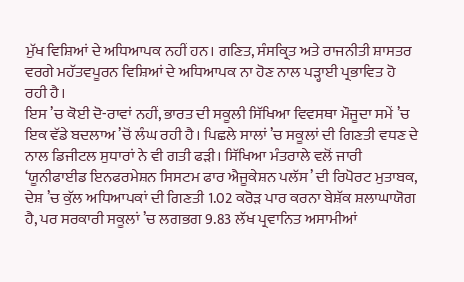ਮੁੱਖ ਵਿਸ਼ਿਆਂ ਦੇ ਅਧਿਆਪਕ ਨਹੀਂ ਹਨ। ਗਣਿਤ, ਸੰਸਕ੍ਰਿਤ ਅਤੇ ਰਾਜਨੀਤੀ ਸ਼ਾਸਤਰ ਵਰਗੇ ਮਹੱਤਵਪੂਰਨ ਵਿਸ਼ਿਆਂ ਦੇ ਅਧਿਆਪਕ ਨਾ ਹੋਣ ਨਾਲ ਪੜ੍ਹਾਈ ਪ੍ਰਭਾਵਿਤ ਹੋ ਰਹੀ ਹੈ।
ਇਸ ’ਚ ਕੋਈ ਦੋ-ਰਾਵਾਂ ਨਹੀਂ, ਭਾਰਤ ਦੀ ਸਕੂਲੀ ਸਿੱਖਿਆ ਵਿਵਸਥਾ ਮੌਜੂਦਾ ਸਮੇਂ ’ਚ ਇਕ ਵੱਡੇ ਬਦਲਾਅ ’ਚੋਂ ਲੰਘ ਰਹੀ ਹੈ। ਪਿਛਲੇ ਸਾਲਾਂ ’ਚ ਸਕੂਲਾਂ ਦੀ ਗਿਣਤੀ ਵਧਣ ਦੇ ਨਾਲ ਡਿਜੀਟਲ ਸੁਧਾਰਾਂ ਨੇ ਵੀ ਗਤੀ ਫੜੀ। ਸਿੱਖਿਆ ਮੰਤਰਾਲੇ ਵਲੋਂ ਜਾਰੀ ‘ਯੂਨੀਫਾਈਡ ਇਨਫਰਮੇਸ਼ਨ ਸਿਸਟਮ ਫਾਰ ਐਜੂਕੇਸ਼ਨ ਪਲੱਸ’ ਦੀ ਰਿਪੋਰਟ ਮੁਤਾਬਕ, ਦੇਸ਼ ’ਚ ਕੁੱਲ ਅਧਿਆਪਕਾਂ ਦੀ ਗਿਣਤੀ 1.02 ਕਰੋੜ ਪਾਰ ਕਰਨਾ ਬੇਸ਼ੱਕ ਸ਼ਲਾਘਾਯੋਗ ਹੈ, ਪਰ ਸਰਕਾਰੀ ਸਕੂਲਾਂ ’ਚ ਲਗਭਗ 9.83 ਲੱਖ ਪ੍ਰਵਾਨਿਤ ਅਸਾਮੀਆਂ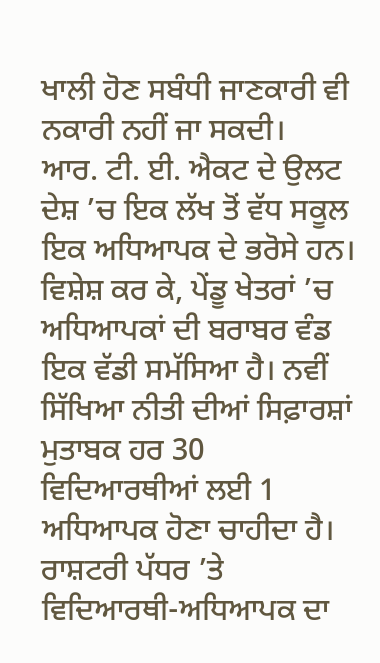ਖਾਲੀ ਹੋਣ ਸਬੰਧੀ ਜਾਣਕਾਰੀ ਵੀ ਨਕਾਰੀ ਨਹੀਂ ਜਾ ਸਕਦੀ।
ਆਰ. ਟੀ. ਈ. ਐਕਟ ਦੇ ਉਲਟ ਦੇਸ਼ ’ਚ ਇਕ ਲੱਖ ਤੋਂ ਵੱਧ ਸਕੂਲ ਇਕ ਅਧਿਆਪਕ ਦੇ ਭਰੋਸੇ ਹਨ। ਵਿਸ਼ੇਸ਼ ਕਰ ਕੇ, ਪੇਂਡੂ ਖੇਤਰਾਂ ’ਚ ਅਧਿਆਪਕਾਂ ਦੀ ਬਰਾਬਰ ਵੰਡ ਇਕ ਵੱਡੀ ਸਮੱਸਿਆ ਹੈ। ਨਵੀਂ ਸਿੱਖਿਆ ਨੀਤੀ ਦੀਆਂ ਸਿਫ਼ਾਰਸ਼ਾਂ ਮੁਤਾਬਕ ਹਰ 30 ਵਿਦਿਆਰਥੀਆਂ ਲਈ 1 ਅਧਿਆਪਕ ਹੋਣਾ ਚਾਹੀਦਾ ਹੈ। ਰਾਸ਼ਟਰੀ ਪੱਧਰ ’ਤੇ ਵਿਦਿਆਰਥੀ-ਅਧਿਆਪਕ ਦਾ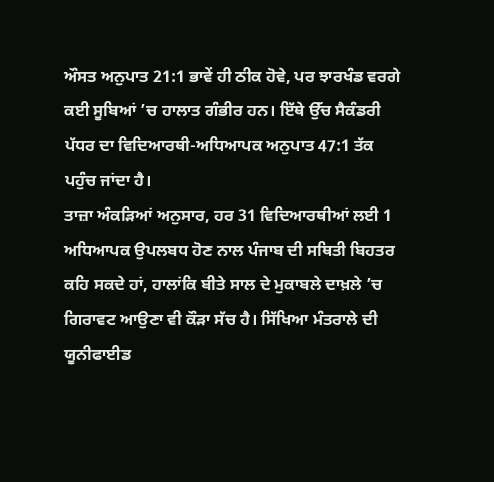ਔਸਤ ਅਨੁਪਾਤ 21:1 ਭਾਵੇਂ ਹੀ ਠੀਕ ਹੋਵੇ, ਪਰ ਝਾਰਖੰਡ ਵਰਗੇ ਕਈ ਸੂਬਿਆਂ ’ਚ ਹਾਲਾਤ ਗੰਭੀਰ ਹਨ। ਇੱਥੇ ਉੱਚ ਸੈਕੰਡਰੀ ਪੱਧਰ ਦਾ ਵਿਦਿਆਰਥੀ-ਅਧਿਆਪਕ ਅਨੁਪਾਤ 47:1 ਤੱਕ ਪਹੁੰਚ ਜਾਂਦਾ ਹੈ।
ਤਾਜ਼ਾ ਅੰਕੜਿਆਂ ਅਨੁਸਾਰ, ਹਰ 31 ਵਿਦਿਆਰਥੀਆਂ ਲਈ 1 ਅਧਿਆਪਕ ਉਪਲਬਧ ਹੋਣ ਨਾਲ ਪੰਜਾਬ ਦੀ ਸਥਿਤੀ ਬਿਹਤਰ ਕਹਿ ਸਕਦੇ ਹਾਂ, ਹਾਲਾਂਕਿ ਬੀਤੇ ਸਾਲ ਦੇ ਮੁਕਾਬਲੇ ਦਾਖ਼ਲੇ ’ਚ ਗਿਰਾਵਟ ਆਉਣਾ ਵੀ ਕੌੜਾ ਸੱਚ ਹੈ। ਸਿੱਖਿਆ ਮੰਤਰਾਲੇ ਦੀ ਯੂਨੀਫਾਈਡ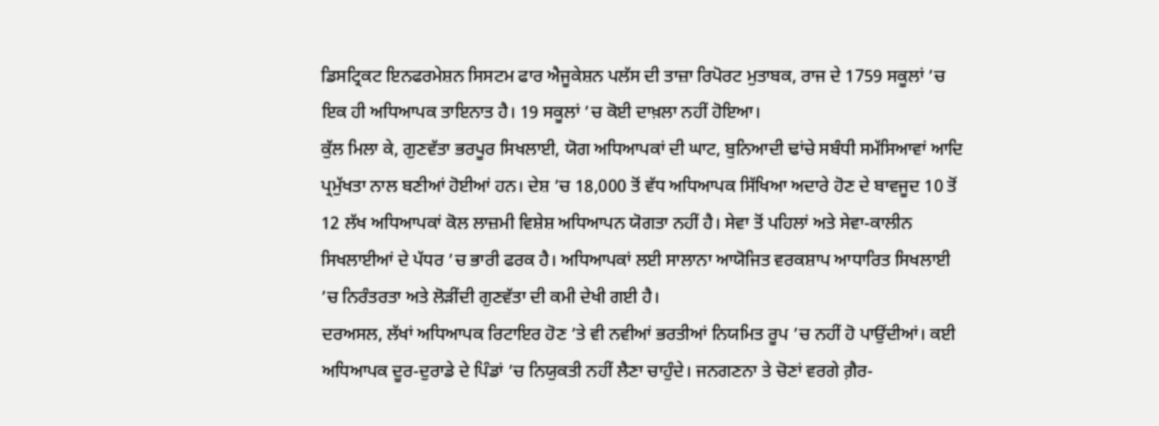ਡਿਸਟ੍ਰਿਕਟ ਇਨਫਰਮੇਸ਼ਨ ਸਿਸਟਮ ਫਾਰ ਐਜੂਕੇਸ਼ਨ ਪਲੱਸ ਦੀ ਤਾਜ਼ਾ ਰਿਪੋਰਟ ਮੁਤਾਬਕ, ਰਾਜ ਦੇ 1759 ਸਕੂਲਾਂ ’ਚ ਇਕ ਹੀ ਅਧਿਆਪਕ ਤਾਇਨਾਤ ਹੈ। 19 ਸਕੂਲਾਂ ’ਚ ਕੋਈ ਦਾਖ਼ਲਾ ਨਹੀਂ ਹੋਇਆ।
ਕੁੱਲ ਮਿਲਾ ਕੇ, ਗੁਣਵੱਤਾ ਭਰਪੂਰ ਸਿਖਲਾਈ, ਯੋਗ ਅਧਿਆਪਕਾਂ ਦੀ ਘਾਟ, ਬੁਨਿਆਦੀ ਢਾਂਚੇ ਸਬੰਧੀ ਸਮੱਸਿਆਵਾਂ ਆਦਿ ਪ੍ਰਮੁੱਖਤਾ ਨਾਲ ਬਣੀਆਂ ਹੋਈਆਂ ਹਨ। ਦੇਸ਼ ’ਚ 18,000 ਤੋਂ ਵੱਧ ਅਧਿਆਪਕ ਸਿੱਖਿਆ ਅਦਾਰੇ ਹੋਣ ਦੇ ਬਾਵਜੂਦ 10 ਤੋਂ 12 ਲੱਖ ਅਧਿਆਪਕਾਂ ਕੋਲ ਲਾਜ਼ਮੀ ਵਿਸ਼ੇਸ਼ ਅਧਿਆਪਨ ਯੋਗਤਾ ਨਹੀਂ ਹੈ। ਸੇਵਾ ਤੋਂ ਪਹਿਲਾਂ ਅਤੇ ਸੇਵਾ-ਕਾਲੀਨ ਸਿਖਲਾਈਆਂ ਦੇ ਪੱਧਰ ’ਚ ਭਾਰੀ ਫਰਕ ਹੈ। ਅਧਿਆਪਕਾਂ ਲਈ ਸਾਲਾਨਾ ਆਯੋਜਿਤ ਵਰਕਸ਼ਾਪ ਆਧਾਰਿਤ ਸਿਖਲਾਈ ’ਚ ਨਿਰੰਤਰਤਾ ਅਤੇ ਲੋੜੀਂਦੀ ਗੁਣਵੱਤਾ ਦੀ ਕਮੀ ਦੇਖੀ ਗਈ ਹੈ।
ਦਰਅਸਲ, ਲੱਖਾਂ ਅਧਿਆਪਕ ਰਿਟਾਇਰ ਹੋਣ ’ਤੇ ਵੀ ਨਵੀਆਂ ਭਰਤੀਆਂ ਨਿਯਮਿਤ ਰੂਪ ’ਚ ਨਹੀਂ ਹੋ ਪਾਉਂਦੀਆਂ। ਕਈ ਅਧਿਆਪਕ ਦੂਰ-ਦੁਰਾਡੇ ਦੇ ਪਿੰਡਾਂ ’ਚ ਨਿਯੁਕਤੀ ਨਹੀਂ ਲੈਣਾ ਚਾਹੁੰਦੇ। ਜਨਗਣਨਾ ਤੇ ਚੋਣਾਂ ਵਰਗੇ ਗ਼ੈਰ-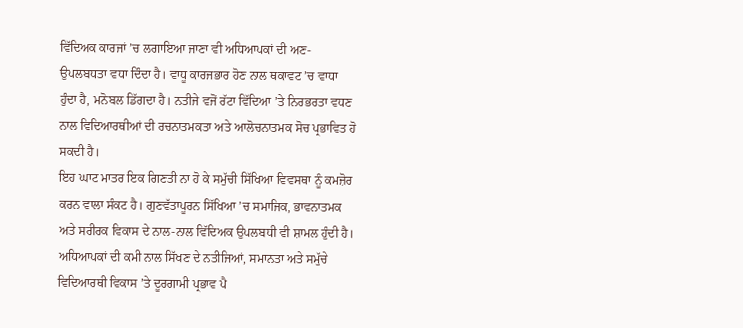ਵਿੱਦਿਅਕ ਕਾਰਜਾਂ ’ਚ ਲਗਾਇਆ ਜਾਣਾ ਵੀ ਅਧਿਆਪਕਾਂ ਦੀ ਅਣ-ਉਪਲਬਧਤਾ ਵਧਾ ਦਿੰਦਾ ਹੈ। ਵਾਧੂ ਕਾਰਜਭਾਰ ਹੋਣ ਨਾਲ ਥਕਾਵਟ ’ਚ ਵਾਧਾ ਹੁੰਦਾ ਹੈ, ਮਨੋਬਲ ਡਿੱਗਦਾ ਹੈ। ਨਤੀਜੇ ਵਜੋਂ ਰੱਟਾ ਵਿੱਦਿਆ ’ਤੇ ਨਿਰਭਰਤਾ ਵਧਣ ਨਾਲ ਵਿਦਿਆਰਥੀਆਂ ਦੀ ਰਚਨਾਤਮਕਤਾ ਅਤੇ ਆਲੋਚਨਾਤਮਕ ਸੋਚ ਪ੍ਰਭਾਵਿਤ ਹੋ ਸਕਦੀ ਹੈ।
ਇਹ ਘਾਟ ਮਾਤਰ ਇਕ ਗਿਣਤੀ ਨਾ ਹੋ ਕੇ ਸਮੁੱਚੀ ਸਿੱਖਿਆ ਵਿਵਸਥਾ ਨੂੰ ਕਮਜ਼ੋਰ ਕਰਨ ਵਾਲਾ ਸੰਕਟ ਹੈ। ਗੁਣਵੱਤਾਪੂਰਨ ਸਿੱਖਿਆ ’ਚ ਸਮਾਜਿਕ, ਭਾਵਨਾਤਮਕ ਅਤੇ ਸਰੀਰਕ ਵਿਕਾਸ ਦੇ ਨਾਲ-ਨਾਲ ਵਿੱਦਿਅਕ ਉਪਲਬਧੀ ਵੀ ਸ਼ਾਮਲ ਹੁੰਦੀ ਹੈ। ਅਧਿਆਪਕਾਂ ਦੀ ਕਮੀ ਨਾਲ ਸਿੱਖਣ ਦੇ ਨਤੀਜਿਆਂ, ਸਮਾਨਤਾ ਅਤੇ ਸਮੁੱਚੇ ਵਿਦਿਆਰਥੀ ਵਿਕਾਸ ’ਤੇ ਦੂਰਗਾਮੀ ਪ੍ਰਭਾਵ ਪੈ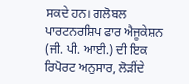ਸਕਦੇ ਹਨ। ਗਲੋਬਲ ਪਾਰਟਨਰਸ਼ਿਪ ਫਾਰ ਐਜੂਕੇਸ਼ਨ (ਜੀ. ਪੀ. ਆਈ.) ਦੀ ਇਕ ਰਿਪੋਰਟ ਅਨੁਸਾਰ, ਲੋੜੀਂਦੇ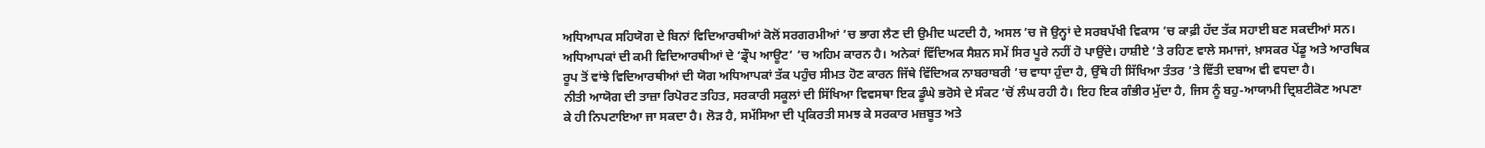ਅਧਿਆਪਕ ਸਹਿਯੋਗ ਦੇ ਬਿਨਾਂ ਵਿਦਿਆਰਥੀਆਂ ਕੋਲੋਂ ਸਰਗਰਮੀਆਂ ’ਚ ਭਾਗ ਲੈਣ ਦੀ ਉਮੀਦ ਘਟਦੀ ਹੈ, ਅਸਲ ’ਚ ਜੋ ਉਨ੍ਹਾਂ ਦੇ ਸਰਬਪੱਖੀ ਵਿਕਾਸ ’ਚ ਕਾਫ਼ੀ ਹੱਦ ਤੱਕ ਸਹਾਈ ਬਣ ਸਕਦੀਆਂ ਸਨ।
ਅਧਿਆਪਕਾਂ ਦੀ ਕਮੀ ਵਿਦਿਆਰਥੀਆਂ ਦੇ ‘ਡ੍ਰੌਪ ਆਊਟ’ ’ਚ ਅਹਿਮ ਕਾਰਨ ਹੈ। ਅਨੇਕਾਂ ਵਿੱਦਿਅਕ ਸੈਸ਼ਨ ਸਮੇਂ ਸਿਰ ਪੂਰੇ ਨਹੀਂ ਹੋ ਪਾਉਂਦੇ। ਹਾਸ਼ੀਏ ’ਤੇ ਰਹਿਣ ਵਾਲੇ ਸਮਾਜਾਂ, ਖ਼ਾਸਕਰ ਪੇਂਡੂ ਅਤੇ ਆਰਥਿਕ ਰੂਪ ਤੋਂ ਵਾਂਝੇ ਵਿਦਿਆਰਥੀਆਂ ਦੀ ਯੋਗ ਅਧਿਆਪਕਾਂ ਤੱਕ ਪਹੁੰਚ ਸੀਮਤ ਹੋਣ ਕਾਰਨ ਜਿੱਥੇ ਵਿੱਦਿਅਕ ਨਾਬਰਾਬਰੀ ’ਚ ਵਾਧਾ ਹੁੰਦਾ ਹੈ, ਉੱਥੇ ਹੀ ਸਿੱਖਿਆ ਤੰਤਰ ’ਤੇ ਵਿੱਤੀ ਦਬਾਅ ਵੀ ਵਧਦਾ ਹੈ।
ਨੀਤੀ ਆਯੋਗ ਦੀ ਤਾਜ਼ਾ ਰਿਪੋਰਟ ਤਹਿਤ, ਸਰਕਾਰੀ ਸਕੂਲਾਂ ਦੀ ਸਿੱਖਿਆ ਵਿਵਸਥਾ ਇਕ ਡੂੰਘੇ ਭਰੋਸੇ ਦੇ ਸੰਕਟ ’ਚੋਂ ਲੰਘ ਰਹੀ ਹੈ। ਇਹ ਇਕ ਗੰਭੀਰ ਮੁੱਦਾ ਹੈ, ਜਿਸ ਨੂੰ ਬਹੁ-ਆਯਾਮੀ ਦ੍ਰਿਸ਼ਟੀਕੋਣ ਅਪਣਾ ਕੇ ਹੀ ਨਿਪਟਾਇਆ ਜਾ ਸਕਦਾ ਹੈ। ਲੋੜ ਹੈ, ਸਮੱਸਿਆ ਦੀ ਪ੍ਰਕਿਰਤੀ ਸਮਝ ਕੇ ਸਰਕਾਰ ਮਜ਼ਬੂਤ ਅਤੇ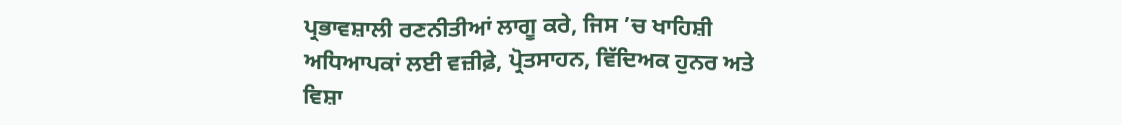ਪ੍ਰਭਾਵਸ਼ਾਲੀ ਰਣਨੀਤੀਆਂ ਲਾਗੂ ਕਰੇ, ਜਿਸ ’ਚ ਖਾਹਿਸ਼ੀ ਅਧਿਆਪਕਾਂ ਲਈ ਵਜ਼ੀਫ਼ੇ, ਪ੍ਰੋਤਸਾਹਨ, ਵਿੱਦਿਅਕ ਹੁਨਰ ਅਤੇ ਵਿਸ਼ਾ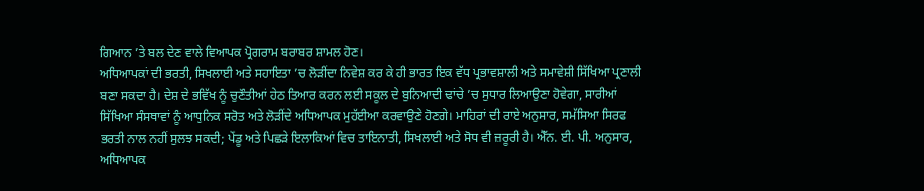ਗਿਆਨ ’ਤੇ ਬਲ ਦੇਣ ਵਾਲੇ ਵਿਆਪਕ ਪ੍ਰੋਗਰਾਮ ਬਰਾਬਰ ਸ਼ਾਮਲ ਹੋਣ।
ਅਧਿਆਪਕਾਂ ਦੀ ਭਰਤੀ, ਸਿਖਲਾਈ ਅਤੇ ਸਹਾਇਤਾ ’ਚ ਲੋੜੀਂਦਾ ਨਿਵੇਸ਼ ਕਰ ਕੇ ਹੀ ਭਾਰਤ ਇਕ ਵੱਧ ਪ੍ਰਭਾਵਸ਼ਾਲੀ ਅਤੇ ਸਮਾਵੇਸ਼ੀ ਸਿੱਖਿਆ ਪ੍ਰਣਾਲੀ ਬਣਾ ਸਕਦਾ ਹੈ। ਦੇਸ਼ ਦੇ ਭਵਿੱਖ ਨੂੰ ਚੁਣੌਤੀਆਂ ਹੇਠ ਤਿਆਰ ਕਰਨ ਲਈ ਸਕੂਲ ਦੇ ਬੁਨਿਆਦੀ ਢਾਂਚੇ ’ਚ ਸੁਧਾਰ ਲਿਆਉਣਾ ਹੋਵੇਗਾ, ਸਾਰੀਆਂ ਸਿੱਖਿਆ ਸੰਸਥਾਵਾਂ ਨੂੰ ਆਧੁਨਿਕ ਸਰੋਤ ਅਤੇ ਲੋੜੀਂਦੇ ਅਧਿਆਪਕ ਮੁਹੱਈਆ ਕਰਵਾਉਣੇ ਹੋਣਗੇ। ਮਾਹਿਰਾਂ ਦੀ ਰਾਏ ਅਨੁਸਾਰ, ਸਮੱਸਿਆ ਸਿਰਫ ਭਰਤੀ ਨਾਲ ਨਹੀਂ ਸੁਲਝ ਸਕਦੀ; ਪੇਂਡੂ ਅਤੇ ਪਿਛੜੇ ਇਲਾਕਿਆਂ ਵਿਚ ਤਾਇਨਾਤੀ, ਸਿਖਲਾਈ ਅਤੇ ਸੋਧ ਵੀ ਜ਼ਰੂਰੀ ਹੈ। ਐੱਨ. ਈ. ਪੀ. ਅਨੁਸਾਰ, ਅਧਿਆਪਕ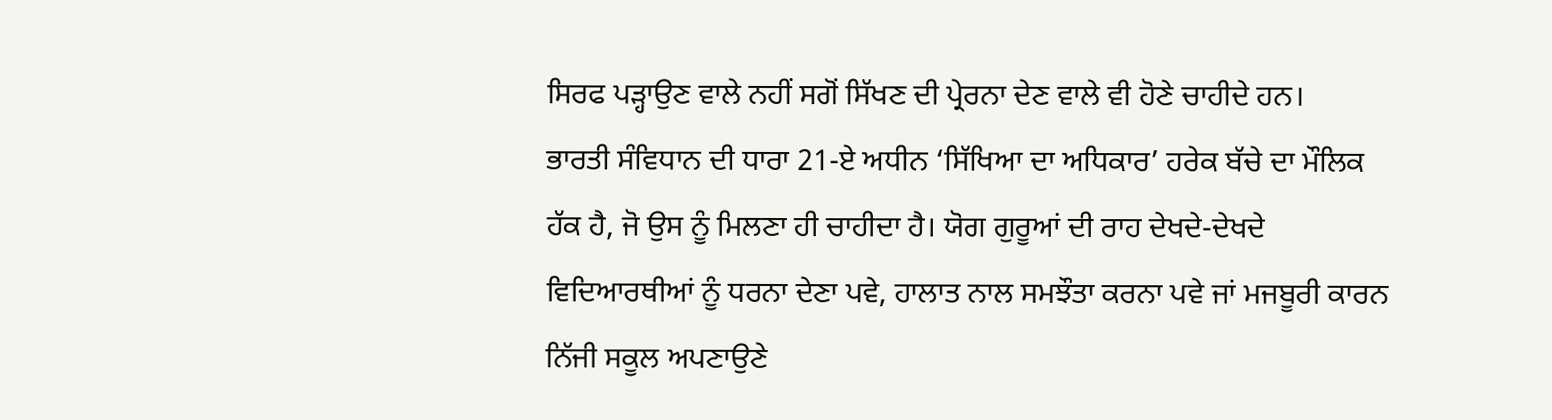ਸਿਰਫ ਪੜ੍ਹਾਉਣ ਵਾਲੇ ਨਹੀਂ ਸਗੋਂ ਸਿੱਖਣ ਦੀ ਪ੍ਰੇਰਨਾ ਦੇਣ ਵਾਲੇ ਵੀ ਹੋਣੇ ਚਾਹੀਦੇ ਹਨ।
ਭਾਰਤੀ ਸੰਵਿਧਾਨ ਦੀ ਧਾਰਾ 21-ਏ ਅਧੀਨ ‘ਸਿੱਖਿਆ ਦਾ ਅਧਿਕਾਰ’ ਹਰੇਕ ਬੱਚੇ ਦਾ ਮੌਲਿਕ ਹੱਕ ਹੈ, ਜੋ ਉਸ ਨੂੰ ਮਿਲਣਾ ਹੀ ਚਾਹੀਦਾ ਹੈ। ਯੋਗ ਗੁਰੂਆਂ ਦੀ ਰਾਹ ਦੇਖਦੇ-ਦੇਖਦੇ ਵਿਦਿਆਰਥੀਆਂ ਨੂੰ ਧਰਨਾ ਦੇਣਾ ਪਵੇ, ਹਾਲਾਤ ਨਾਲ ਸਮਝੌਤਾ ਕਰਨਾ ਪਵੇ ਜਾਂ ਮਜਬੂਰੀ ਕਾਰਨ ਨਿੱਜੀ ਸਕੂਲ ਅਪਣਾਉਣੇ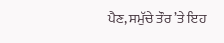ਪੈਣ, ਸਮੁੱਚੇ ਤੌਰ ’ਤੇ ਇਹ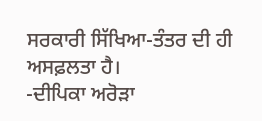ਸਰਕਾਰੀ ਸਿੱਖਿਆ-ਤੰਤਰ ਦੀ ਹੀ ਅਸਫ਼ਲਤਾ ਹੈ।
-ਦੀਪਿਕਾ ਅਰੋੜਾ